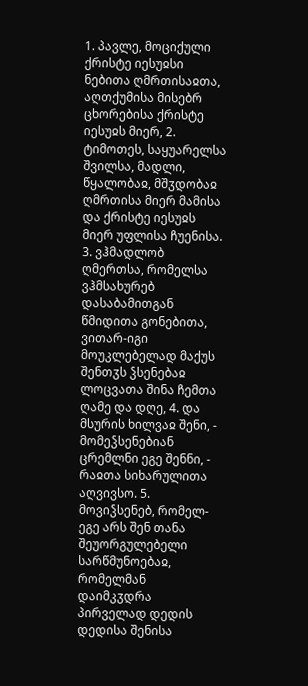1. პავლე, მოციქული ქრისტე იესუჲსი ნებითა ღმრთისაჲთა, აღთქუმისა მისებრ ცხორებისა ქრისტე იესუჲს მიერ, 2. ტიმოთეს, საყუარელსა შვილსა, მადლი, წყალობაჲ, მშჳდობაჲ ღმრთისა მიერ მამისა და ქრისტე იესუჲს მიერ უფლისა ჩუენისა.
3. ვჰმადლობ ღმერთსა, რომელსა ვჰმსახურებ დასაბამითგან წმიდითა გონებითა, ვითარ-იგი მოუკლებელად მაქუს შენთჳს ჴსენებაჲ ლოცვათა შინა ჩემთა ღამე და დღე, 4. და მსურის ხილვაჲ შენი, - მომეჴსენებიან ცრემლნი ეგე შენნი, - რაჲთა სიხარულითა აღვივსო. 5. მოვიჴსენებ, რომელ-ეგე არს შენ თანა შეუორგულებელი სარწმუნოებაჲ, რომელმან დაიმკჳდრა პირველად დედის დედისა შენისა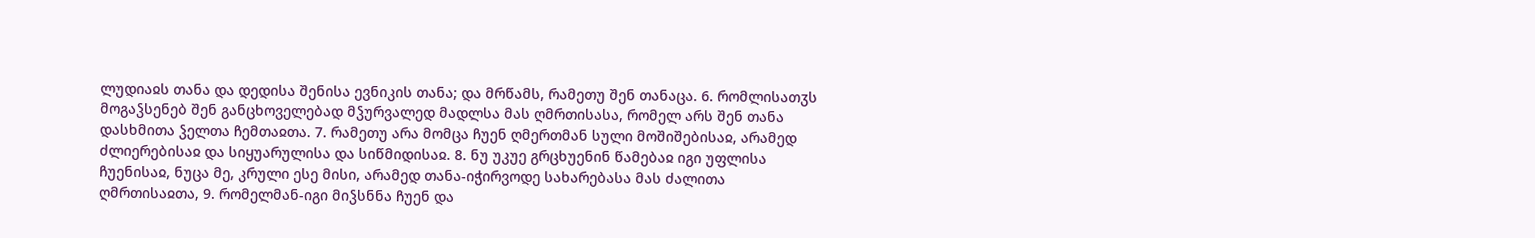ლუდიაჲს თანა და დედისა შენისა ევნიკის თანა; და მრწამს, რამეთუ შენ თანაცა. 6. რომლისათჳს მოგაჴსენებ შენ განცხოველებად მჴურვალედ მადლსა მას ღმრთისასა, რომელ არს შენ თანა დასხმითა ჴელთა ჩემთაჲთა. 7. რამეთუ არა მომცა ჩუენ ღმერთმან სული მოშიშებისაჲ, არამედ ძლიერებისაჲ და სიყუარულისა და სიწმიდისაჲ. 8. ნუ უკუე გრცხუენინ წამებაჲ იგი უფლისა ჩუენისაჲ, ნუცა მე, კრული ესე მისი, არამედ თანა-იჭირვოდე სახარებასა მას ძალითა ღმრთისაჲთა, 9. რომელმან-იგი მიჴსნნა ჩუენ და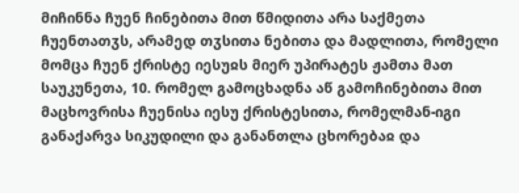მიჩინნა ჩუენ ჩინებითა მით წმიდითა არა საქმეთა ჩუენთათჳს, არამედ თჳსითა ნებითა და მადლითა, რომელი მომცა ჩუენ ქრისტე იესუჲს მიერ უპირატეს ჟამთა მათ საუკუნეთა, 10. რომელ გამოცხადნა აწ გამოჩინებითა მით მაცხოვრისა ჩუენისა იესუ ქრისტესითა, რომელმან-იგი განაქარვა სიკუდილი და განანთლა ცხორებაჲ და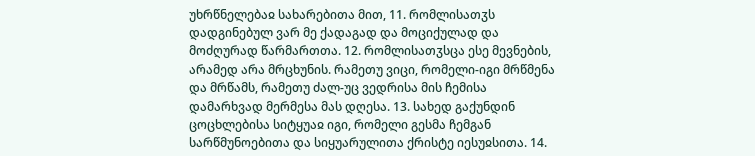უხრწნელებაჲ სახარებითა მით, 11. რომლისათჳს დადგინებულ ვარ მე ქადაგად და მოციქულად და მოძღურად წარმართთა. 12. რომლისათჳსცა ესე მევნების, არამედ არა მრცხუნის. რამეთუ ვიცი, რომელი-იგი მრწმენა და მრწამს, რამეთუ ძალ-უც ვედრისა მის ჩემისა დამარხვად მერმესა მას დღესა. 13. სახედ გაქუნდინ ცოცხლებისა სიტყუაჲ იგი, რომელი გესმა ჩემგან სარწმუნოებითა და სიყუარულითა ქრისტე იესუჲსითა. 14.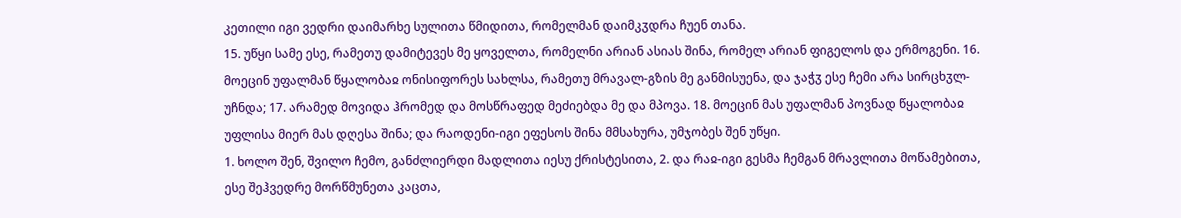კეთილი იგი ვედრი დაიმარხე სულითა წმიდითა, რომელმან დაიმკჳდრა ჩუენ თანა.
15. უწყი სამე ესე, რამეთუ დამიტევეს მე ყოველთა, რომელნი არიან ასიას შინა, რომელ არიან ფიგელოს და ერმოგენი. 16. მოეცინ უფალმან წყალობაჲ ონისიფორეს სახლსა, რამეთუ მრავალ-გზის მე განმისუენა, და ჯაჭჳ ესე ჩემი არა სირცხჳლ-უჩნდა; 17. არამედ მოვიდა ჰრომედ და მოსწრაფედ მეძიებდა მე და მპოვა. 18. მოეცინ მას უფალმან პოვნად წყალობაჲ უფლისა მიერ მას დღესა შინა; და რაოდენი-იგი ეფესოს შინა მმსახურა, უმჯობეს შენ უწყი.
1. ხოლო შენ, შვილო ჩემო, განძლიერდი მადლითა იესუ ქრისტესითა, 2. და რაჲ-იგი გესმა ჩემგან მრავლითა მოწამებითა, ესე შეჰვედრე მორწმუნეთა კაცთა,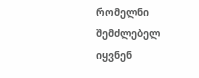რომელნი შემძლებელ იყვნენ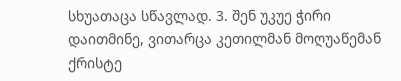სხუათაცა სწავლად. 3. შენ უკუე ჭირი დაითმინე, ვითარცა კეთილმან მოღუაწემან ქრისტე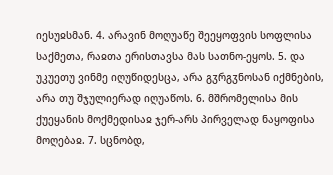იესუჲსმან. 4. არავინ მოღუაწე შეეყოფვის სოფლისა საქმეთა, რაჲთა ერისთავსა მას სათნო-ეყოს. 5. და უკუეთუ ვინმე იღუწიდესცა, არა გჳრგჳნოსან იქმნების, არა თუ შჯულიერად იღუაწოს. 6. მშრომელისა მის ქუეყანის მოქმედისაჲ ჯერ-არს პირველად ნაყოფისა მოღებაჲ. 7. სცნობდ,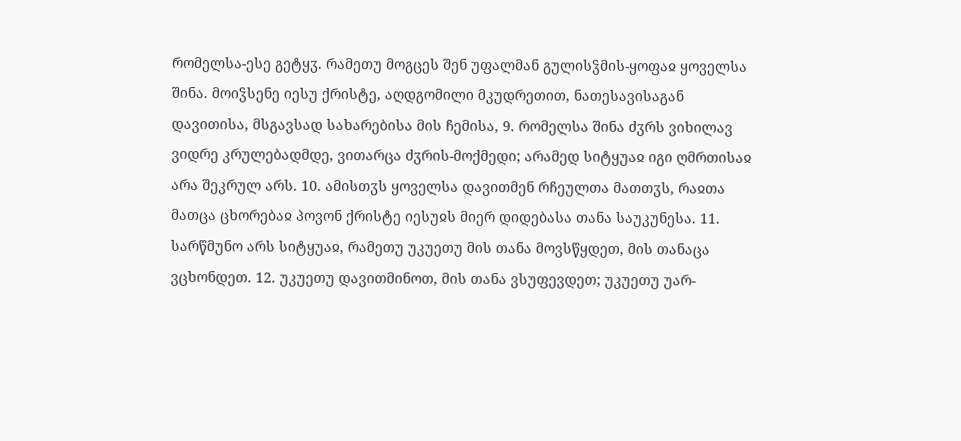რომელსა-ესე გეტყჳ. რამეთუ მოგცეს შენ უფალმან გულისჴმის-ყოფაჲ ყოველსა შინა. მოიჴსენე იესუ ქრისტე, აღდგომილი მკუდრეთით, ნათესავისაგან დავითისა, მსგავსად სახარებისა მის ჩემისა, 9. რომელსა შინა ძჳრს ვიხილავ ვიდრე კრულებადმდე, ვითარცა ძჳრის-მოქმედი; არამედ სიტყუაჲ იგი ღმრთისაჲ არა შეკრულ არს. 10. ამისთჳს ყოველსა დავითმენ რჩეულთა მათთჳს, რაჲთა მათცა ცხორებაჲ პოვონ ქრისტე იესუჲს მიერ დიდებასა თანა საუკუნესა. 11. სარწმუნო არს სიტყუაჲ, რამეთუ უკუეთუ მის თანა მოვსწყდეთ, მის თანაცა ვცხონდეთ. 12. უკუეთუ დავითმინოთ, მის თანა ვსუფევდეთ; უკუეთუ უარ-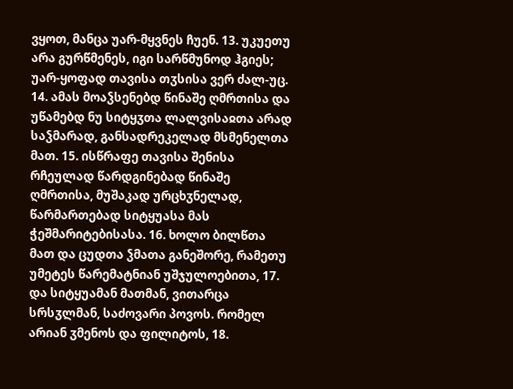ვყოთ, მანცა უარ-მყვნეს ჩუენ. 13. უკუეთუ არა გურწმენეს, იგი სარწმუნოდ ჰგიეს; უარ-ყოფად თავისა თჳსისა ვერ ძალ-უც.
14. ამას მოაჴსენებდ წინაშე ღმრთისა და უწამებდ ნუ სიტყჳთა ლალვისაჲთა არად საჴმარად, განსადრეკელად მსმენელთა მათ. 15. ისწრაფე თავისა შენისა რჩეულად წარდგინებად წინაშე ღმრთისა, მუშაკად ურცხჳნელად, წარმართებად სიტყუასა მას ჭეშმარიტებისასა. 16. ხოლო ბილწთა მათ და ცუდთა ჴმათა განეშორე, რამეთუ უმეტეს წარემატნიან უშჯულოებითა, 17. და სიტყუამან მათმან, ვითარცა სრსჳლმან, საძოვარი პოვოს. რომელ არიან ჳმენოს და ფილიტოს, 18.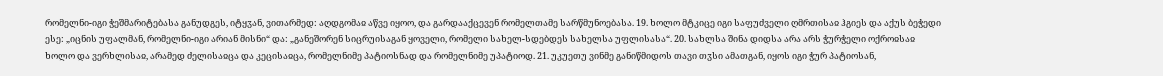რომელნი-იგი ჭეშმარიტებასა განუდგეს, იტყჳან, ვითარმედ: აღდგომაჲ აწვე იყოო, და გარდააქცევენ რომელთამე სარწმუნოებასა. 19. ხოლო მტკიცე იგი საფუძველი ღმრთისაჲ ჰგიეს და აქუს ბეჭედი ესე: „იცნის უფალმან, რომელნი-იგი არიან მისნი“ და: „განეშორენ სიცრუისაგან ყოველი, რომელი სახელ-სდებდეს სახელსა უფლისასა“. 20. სახლსა შინა დიდსა არა არს ჭურჭელი ოქროჲსაჲ ხოლო და ვერხლისაჲ, არამედ ძელისაჲცა და კეცისაჲცა, რომელნიმე პატიოსნად და რომელნიმე უპატიოდ. 21. უკუეთუ ვინმე განიწმიდოს თავი თჳსი ამათგან, იყოს იგი ჭურ პატიოსან,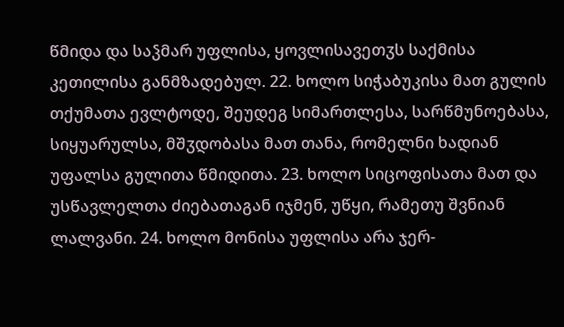წმიდა და საჴმარ უფლისა, ყოვლისავეთჳს საქმისა კეთილისა განმზადებულ. 22. ხოლო სიჭაბუკისა მათ გულის თქუმათა ევლტოდე, შეუდეგ სიმართლესა, სარწმუნოებასა, სიყუარულსა, მშჳდობასა მათ თანა, რომელნი ხადიან უფალსა გულითა წმიდითა. 23. ხოლო სიცოფისათა მათ და უსწავლელთა ძიებათაგან იჯმენ, უწყი, რამეთუ შვნიან ლალვანი. 24. ხოლო მონისა უფლისა არა ჯერ-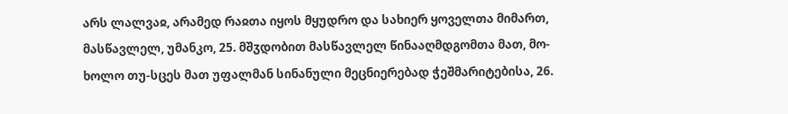არს ლალვაჲ, არამედ რაჲთა იყოს მყუდრო და სახიერ ყოველთა მიმართ, მასწავლელ, უმანკო, 25. მშჳდობით მასწავლელ წინააღმდგომთა მათ, მო-ხოლო თუ-სცეს მათ უფალმან სინანული მეცნიერებად ჭეშმარიტებისა, 26.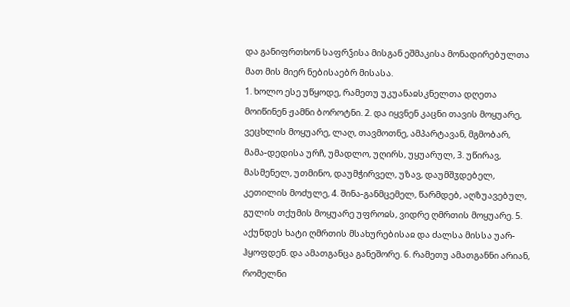და განიფრთხონ საფრჴისა მისგან ეშმაკისა მონადირებულთა მათ მის მიერ ნებისაებრ მისასა.
1. ხოლო ესე უწყოდე, რამეთუ უკუანაჲსკნელთა დღეთა მოიწინენ ჟამნი ბოროტნი. 2. და იყვნენ კაცნი თავის მოყუარე, ვეცხლის მოყუარე, ლაღ, თავმოთნე, ამპარტავან, მგმობარ, მამა-დედისა ურჩ, უმადლო, უღირს, უყუარულ, 3. უწირავ, მასმენელ, უთმინო, დაუმჭირველ, უზავ, დაუმშჳდებელ, კეთილის მოძულე, 4. შინა-განმცემელ, წარმდებ, აღზუავებულ, გულის თქუმის მოყუარე უფროჲს, ვიდრე ღმრთის მოყუარე. 5. აქუნდეს ხატი ღმრთის მსახურებისაჲ და ძალსა მისსა უარ-ჰყოფდენ. და ამათგანცა განეშორე. 6. რამეთუ ამათგანნი არიან, რომელნი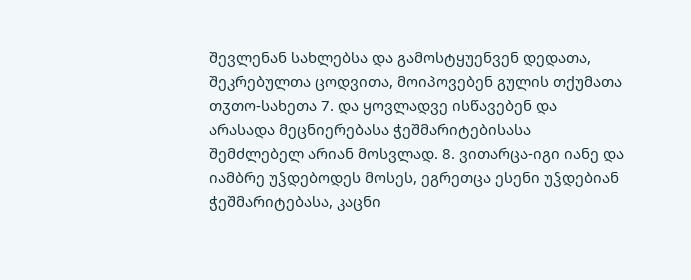შევლენან სახლებსა და გამოსტყუენვენ დედათა, შეკრებულთა ცოდვითა, მოიპოვებენ გულის თქუმათა თჳთო-სახეთა 7. და ყოვლადვე ისწავებენ და არასადა მეცნიერებასა ჭეშმარიტებისასა შემძლებელ არიან მოსვლად. 8. ვითარცა-იგი იანე და იამბრე უჴდებოდეს მოსეს, ეგრეთცა ესენი უჴდებიან ჭეშმარიტებასა, კაცნი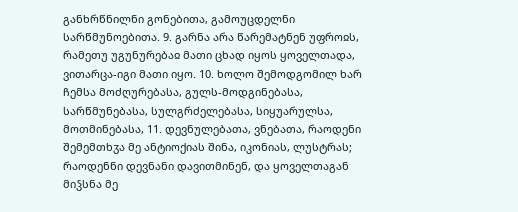განხრწნილნი გონებითა, გამოუცდელნი სარწმუნოებითა. 9. გარნა არა წარემატნენ უფროჲს, რამეთუ უგუნურებაჲ მათი ცხად იყოს ყოველთადა, ვითარცა-იგი მათი იყო. 10. ხოლო შემოდგომილ ხარ ჩემსა მოძღურებასა, გულს-მოდგინებასა, სარწმუნებასა, სულგრძელებასა, სიყუარულსა, მოთმინებასა, 11. დევნულებათა, ვნებათა, რაოდენი შემემთხჳა მე ანტიოქიას შინა, იკონიას, ლუსტრას; რაოდენნი დევნანი დავითმინენ, და ყოველთაგან მიჴსნა მე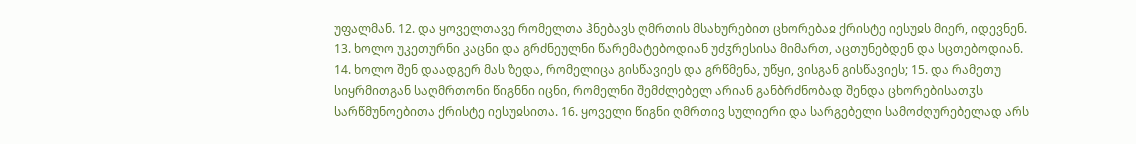უფალმან. 12. და ყოველთავე რომელთა ჰნებავს ღმრთის მსახურებით ცხორებაჲ ქრისტე იესუჲს მიერ, იდევნენ. 13. ხოლო უკეთურნი კაცნი და გრძნეულნი წარემატებოდიან უძჳრესისა მიმართ, აცთუნებდენ და სცთებოდიან. 14. ხოლო შენ დაადგერ მას ზედა, რომელიცა გისწავიეს და გრწმენა, უწყი, ვისგან გისწავიეს; 15. და რამეთუ სიყრმითგან საღმრთონი წიგნნი იცნი, რომელნი შემძლებელ არიან განბრძნობად შენდა ცხორებისათჳს სარწმუნოებითა ქრისტე იესუჲსითა. 16. ყოველი წიგნი ღმრთივ სულიერი და სარგებელი სამოძღურებელად არს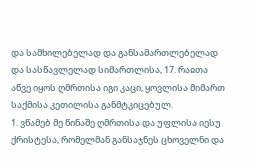და სამხილებელად და განსამართლებელად და სასწავლელად სიმართლისა, 17. რაჲთა აწვე იყოს ღმრთისა იგი კაცი, ყოვლისა მიმართ საქმისა კეთილისა განმტკიცებულ.
1. ვწამებ მე წინაშე ღმრთისა და უფლისა იესუ ქრისტესა, რომელმან განსაჯნეს ცხოველნი და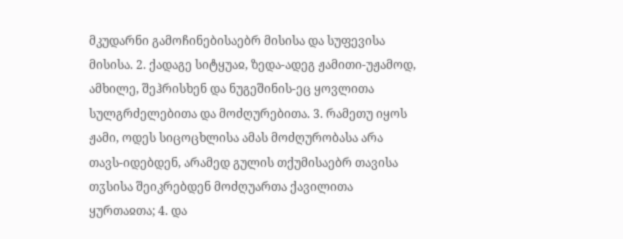მკუდარნი გამოჩინებისაებრ მისისა და სუფევისა მისისა. 2. ქადაგე სიტყუაჲ, ზედა-ადეგ ჟამითი-უჟამოდ, ამხილე, შეჰრისხენ და ნუგეშინის-ეც ყოვლითა სულგრძელებითა და მოძღურებითა. 3. რამეთუ იყოს ჟამი, ოდეს სიცოცხლისა ამას მოძღურობასა არა თავს-იდებდენ, არამედ გულის თქუმისაებრ თავისა თჳსისა შეიკრებდენ მოძღუართა ქავილითა ყურთაჲთა; 4. და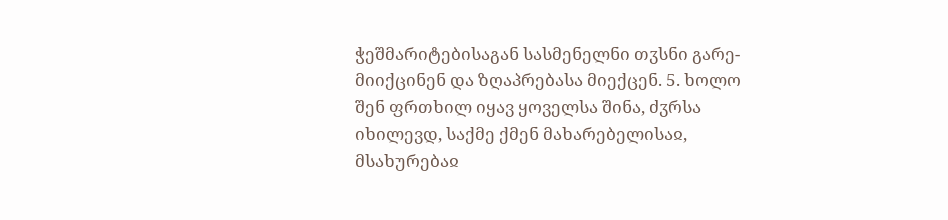ჭეშმარიტებისაგან სასმენელნი თჳსნი გარე-მიიქცინენ და ზღაპრებასა მიექცენ. 5. ხოლო შენ ფრთხილ იყავ ყოველსა შინა, ძჳრსა იხილევდ, საქმე ქმენ მახარებელისაჲ, მსახურებაჲ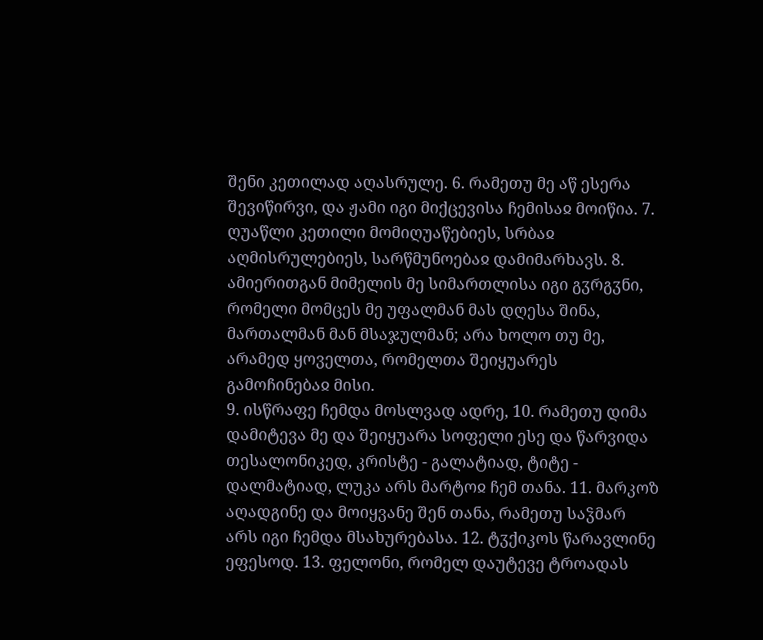შენი კეთილად აღასრულე. 6. რამეთუ მე აწ ესერა შევიწირვი, და ჟამი იგი მიქცევისა ჩემისაჲ მოიწია. 7. ღუაწლი კეთილი მომიღუაწებიეს, სრბაჲ აღმისრულებიეს, სარწმუნოებაჲ დამიმარხავს. 8. ამიერითგან მიმელის მე სიმართლისა იგი გჳრგჳნი, რომელი მომცეს მე უფალმან მას დღესა შინა, მართალმან მან მსაჯულმან; არა ხოლო თუ მე, არამედ ყოველთა, რომელთა შეიყუარეს გამოჩინებაჲ მისი.
9. ისწრაფე ჩემდა მოსლვად ადრე, 10. რამეთუ დიმა დამიტევა მე და შეიყუარა სოფელი ესე და წარვიდა თესალონიკედ, კრისტე - გალატიად, ტიტე - დალმატიად, ლუკა არს მარტოჲ ჩემ თანა. 11. მარკოზ აღადგინე და მოიყვანე შენ თანა, რამეთუ საჴმარ არს იგი ჩემდა მსახურებასა. 12. ტჳქიკოს წარავლინე ეფესოდ. 13. ფელონი, რომელ დაუტევე ტროადას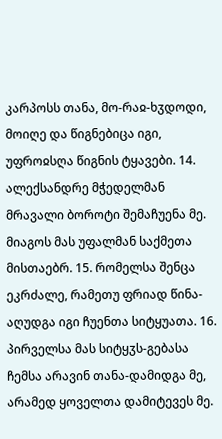კარპოსს თანა, მო-რაჲ-ხჳდოდი, მოიღე და წიგნებიცა იგი, უფროჲსღა წიგნის ტყავები. 14. ალექსანდრე მჭედელმან მრავალი ბოროტი შემაჩუენა მე. მიაგოს მას უფალმან საქმეთა მისთაებრ. 15. რომელსა შენცა ეკრძალე, რამეთუ ფრიად წინა-აღუდგა იგი ჩუენთა სიტყუათა. 16. პირველსა მას სიტყჳს-გებასა ჩემსა არავინ თანა-დამიდგა მე, არამედ ყოველთა დამიტევეს მე.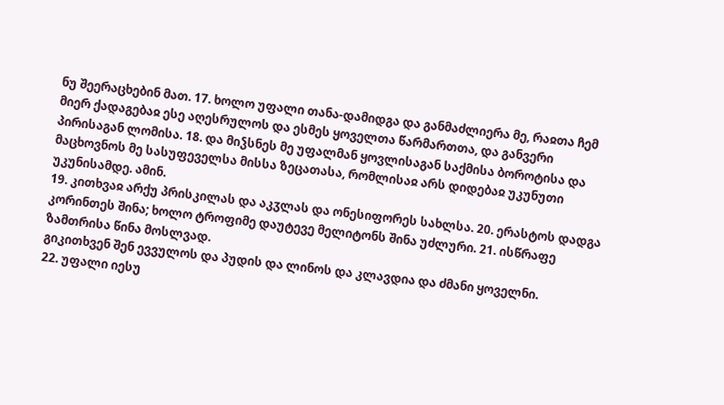ნუ შეერაცხებინ მათ. 17. ხოლო უფალი თანა-დამიდგა და განმაძლიერა მე, რაჲთა ჩემ მიერ ქადაგებაჲ ესე აღესრულოს და ესმეს ყოველთა წარმართთა, და განვერი პირისაგან ლომისა. 18. და მიჴსნეს მე უფალმან ყოვლისაგან საქმისა ბოროტისა და მაცხოვნოს მე სასუფეველსა მისსა ზეცათასა, რომლისაჲ არს დიდებაჲ უკუნუთი უკუნისამდე. ამინ.
19. კითხვაჲ არქუ პრისკილას და აკჳლას და ონესიფორეს სახლსა. 20. ერასტოს დადგა კორინთეს შინა; ხოლო ტროფიმე დაუტევე მელიტონს შინა უძლური. 21. ისწრაფე ზამთრისა წინა მოსლვად.
გიკითხვენ შენ ევვულოს და პუდის და ლინოს და კლავდია და ძმანი ყოველნი.
22. უფალი იესუ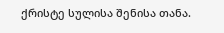ქრისტე სულისა შენისა თანა.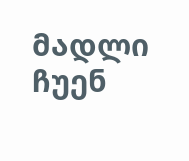მადლი ჩუენ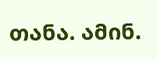თანა. ამინ.